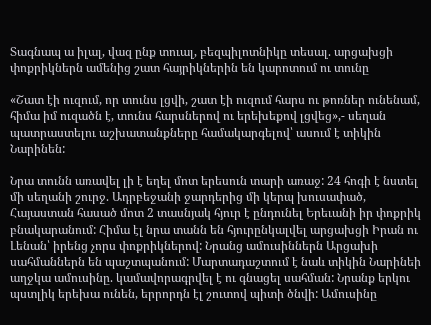Տագնապ ա իլալ, վազ ընք տուալ, բեզպիլոտնիկը տեսալ. արցախցի փոքրիկներն ամենից շատ հայրիկներին են կարոտում ու տունը

«Շատ էի ուզում, որ տունս լցվի, շատ էի ուզում հարս ու թոռներ ունենամ, հիմա իմ ուզածն է, տունս հարսներով ու երեխեքով լցվեց»,- սեղան պատրաստելու աշխատանքները համակարգելով՝ ասում է տիկին Նարինեն:

Նրա տունն առավել լի է եղել մոտ երեսուն տարի առաջ: 24 հոգի է նստել մի սեղանի շուրջ. Ադրբեջանի ջարդերից մի կերպ խուսափած, Հայաստան հասած մոտ 2 տասնյակ հյուր է ընդունել Երեւանի իր փոքրիկ բնակարանում: Հիմա էլ նրա տանն են հյուրընկալվել արցախցի Իրան ու Լենան՝ իրենց չորս փոքրիկներով: Նրանց ամուսիններն Արցախի սահմաններն են պաշտպանում: Մարտադաշտում է նաև տիկին Նարինեի աղջկա ամուսինը. կամավորագրվել է ու գնացել սահման: Նրանք երկու պստլիկ երեխա ունեն, երրորդն էլ շուտով պիտի ծնվի: Ամուսինը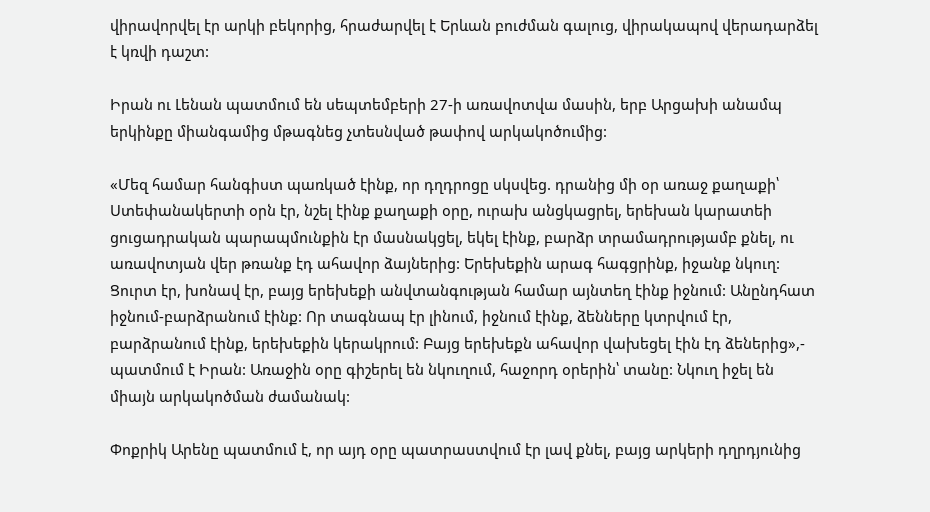վիրավորվել էր արկի բեկորից, հրաժարվել է Երևան բուժման գալուց, վիրակապով վերադարձել է կռվի դաշտ:

Իրան ու Լենան պատմում են սեպտեմբերի 27-ի առավոտվա մասին, երբ Արցախի անամպ երկինքը միանգամից մթագնեց չտեսնված թափով արկակոծումից:

«Մեզ համար հանգիստ պառկած էինք, որ դղդրոցը սկսվեց. դրանից մի օր առաջ քաղաքի՝ Ստեփանակերտի օրն էր, նշել էինք քաղաքի օրը, ուրախ անցկացրել, երեխան կարատեի ցուցադրական պարապմունքին էր մասնակցել, եկել էինք, բարձր տրամադրությամբ քնել, ու առավոտյան վեր թռանք էդ ահավոր ձայներից: Երեխեքին արագ հագցրինք, իջանք նկուղ: Ցուրտ էր, խոնավ էր, բայց երեխեքի անվտանգության համար այնտեղ էինք իջնում: Անընդհատ իջնում-բարձրանում էինք: Որ տագնապ էր լինում, իջնում էինք, ձենները կտրվում էր, բարձրանում էինք, երեխեքին կերակրում: Բայց երեխեքն ահավոր վախեցել էին էդ ձեներից»,- պատմում է Իրան: Առաջին օրը գիշերել են նկուղում, հաջորդ օրերին՝ տանը: Նկուղ իջել են միայն արկակոծման ժամանակ:

Փոքրիկ Արենը պատմում է, որ այդ օրը պատրաստվում էր լավ քնել, բայց արկերի դղրդյունից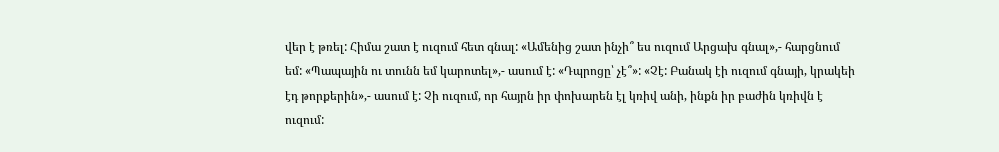վեր է թռել: Հիմա շատ է ուզում հետ գնալ: «Ամենից շատ ինչի՞ ես ուզում Արցախ գնալ»,- հարցնում եմ: «Պապային ու տունն եմ կարոտել»,- ասում է: «Դպրոցը՝ չէ՞»: «Չէ: Բանակ էի ուզում գնայի, կրակեի էդ թորքերին»,- ասում է: Չի ուզում, որ հայրն իր փոխարեն էլ կռիվ անի, ինքն իր բաժին կռիվն է ուզում: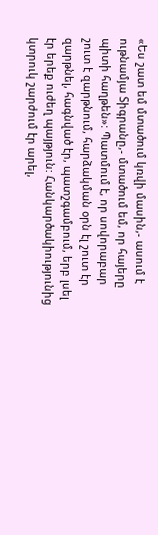«Ես շատ եմ մտածում կռվի մասին,- ասում է ութնամյա Տիգրանը,- մտածում եմ, որ հայերը պիտի հաղթեն»: Պատմում է, որ սովորաբար շուտ է զարթնում, հարձակման օրն էլ շուտ էր զարթնել, հագնված էր, պատշգամբում, երբ լսել էր երեք ուժեղ պայթյուն: Հանկարծակիությունից կտրուկ շարժում էր արել,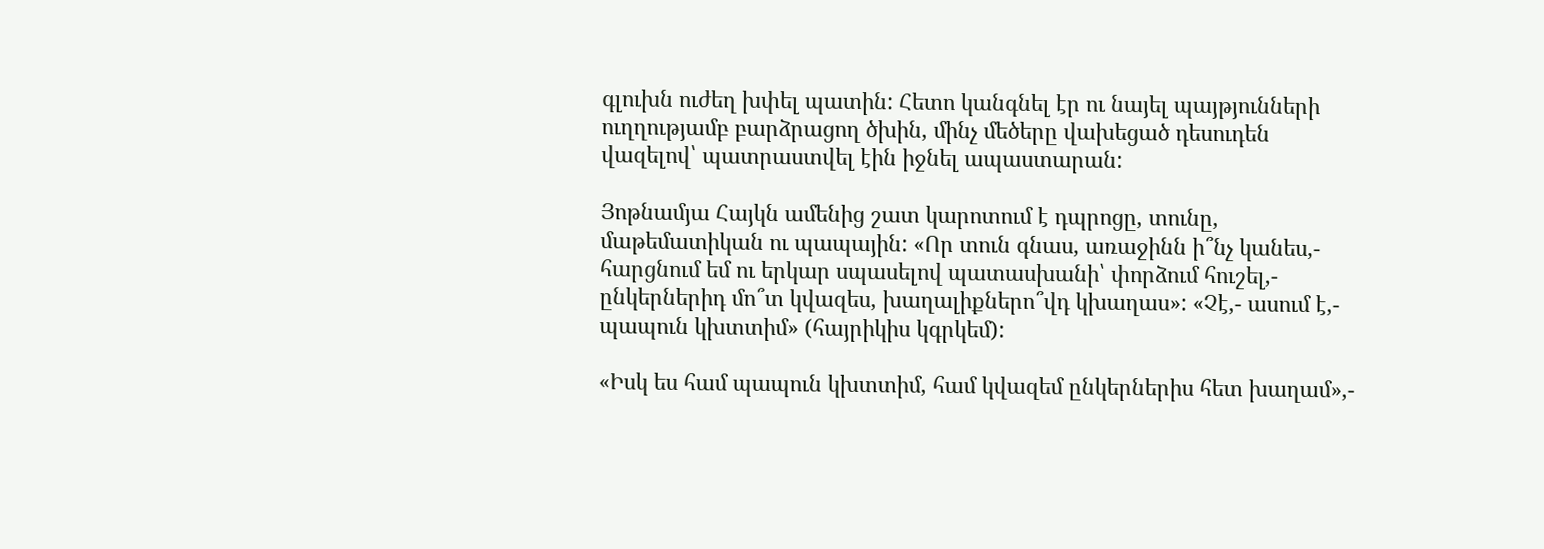գլուխն ուժեղ խփել պատին: Հետո կանգնել էր ու նայել պայթյունների ուղղությամբ բարձրացող ծխին, մինչ մեծերը վախեցած դեսուդեն վազելով՝ պատրաստվել էին իջնել ապաստարան:

Յոթնամյա Հայկն ամենից շատ կարոտում է դպրոցը, տունը, մաթեմատիկան ու պապային: «Որ տուն գնաս, առաջինն ի՞նչ կանես,- հարցնում եմ ու երկար սպասելով պատասխանի՝ փորձում հուշել,- ընկերներիդ մո՞տ կվազես, խաղալիքներո՞վդ կխաղաս»: «Չէ,- ասում է,- պապուն կխտտիմ» (հայրիկիս կգրկեմ):

«Իսկ ես համ պապուն կխտտիմ, համ կվազեմ ընկերներիս հետ խաղամ»,-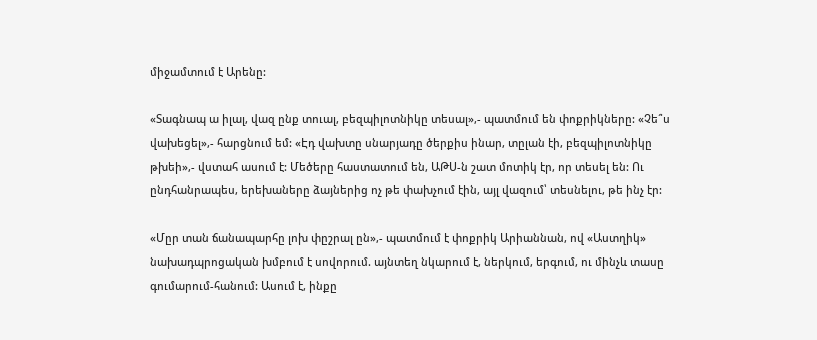միջամտում է Արենը:

«Տագնապ ա իլալ, վազ ընք տուալ, բեզպիլոտնիկը տեսալ»,- պատմում են փոքրիկները: «Չե՞ս վախեցել»,- հարցնում եմ: «Էդ վախտը սնարյադը ծերքիս ինար, տըլան էի, բեզպիլոտնիկը թխեի»,- վստահ ասում է: Մեծերը հաստատում են, ԱԹՍ-ն շատ մոտիկ էր, որ տեսել են: Ու ընդհանրապես, երեխաները ձայներից ոչ թե փախչում էին, այլ վազում՝ տեսնելու, թե ինչ էր:

«Մըր տան ճանապարհը լոխ փըշրալ ըն»,- պատմում է փոքրիկ Արիաննան, ով «Աստղիկ» նախադպրոցական խմբում է սովորում. այնտեղ նկարում է, ներկում, երգում, ու մինչև տասը գումարում-հանում: Ասում է, ինքը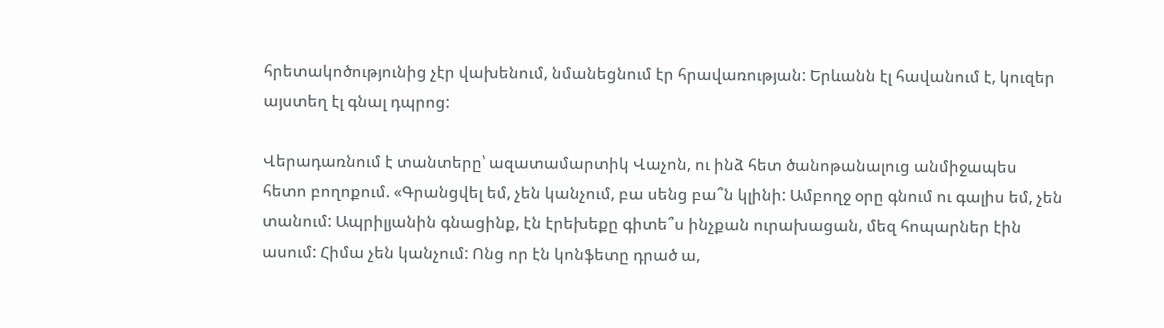հրետակոծությունից չէր վախենում, նմանեցնում էր հրավառության: Երևանն էլ հավանում է, կուզեր այստեղ էլ գնալ դպրոց:

Վերադառնում է տանտերը՝ ազատամարտիկ Վաչոն, ու ինձ հետ ծանոթանալուց անմիջապես հետո բողոքում. «Գրանցվել եմ, չեն կանչում, բա սենց բա՞ն կլինի: Ամբողջ օրը գնում ու գալիս եմ, չեն տանում: Ապրիլյանին գնացինք, էն էրեխեքը գիտե՞ս ինչքան ուրախացան, մեզ հոպարներ էին ասում: Հիմա չեն կանչում: Ոնց որ էն կոնֆետը դրած ա,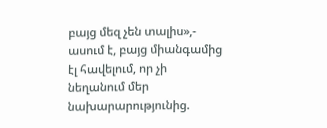բայց մեզ չեն տալիս»,- ասում է, բայց միանգամից էլ հավելում, որ չի նեղանում մեր նախարարությունից.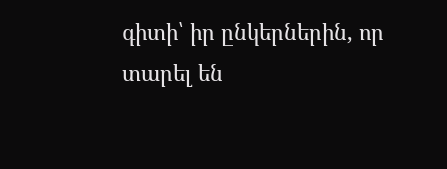գիտի՝ իր ընկերներին, որ տարել են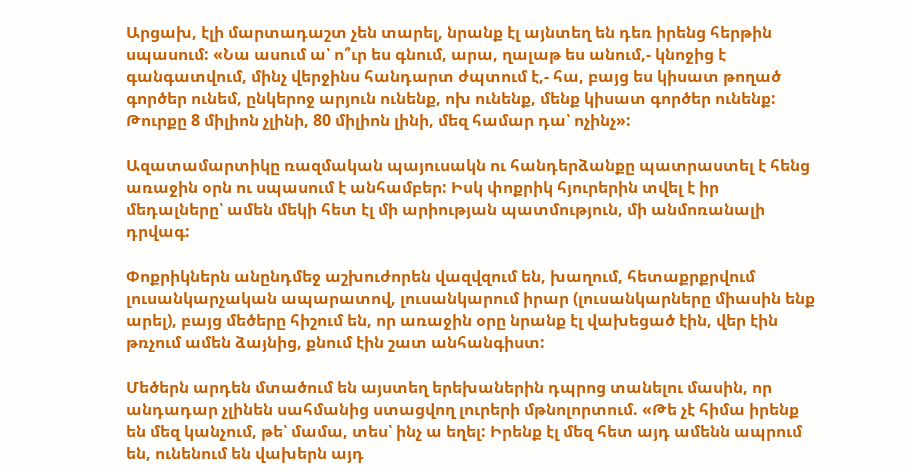Արցախ, էլի մարտադաշտ չեն տարել, նրանք էլ այնտեղ են դեռ իրենց հերթին սպասում: «Նա ասում ա՝ ո՞ւր ես գնում, արա, ղալաթ ես անում,- կնոջից է գանգատվում, մինչ վերջինս հանդարտ ժպտում է,- հա, բայց ես կիսատ թողած գործեր ունեմ, ընկերոջ արյուն ունենք, ոխ ունենք, մենք կիսատ գործեր ունենք: Թուրքը 8 միլիոն չլինի, 80 միլիոն լինի, մեզ համար դա՝ ոչինչ»:

Ազատամարտիկը ռազմական պայուսակն ու հանդերձանքը պատրաստել է հենց առաջին օրն ու սպասում է անհամբեր: Իսկ փոքրիկ հյուրերին տվել է իր մեդալները՝ ամեն մեկի հետ էլ մի արիության պատմություն, մի անմոռանալի դրվագ:

Փոքրիկներն անընդմեջ աշխուժորեն վազվզում են, խաղում, հետաքրքրվում լուսանկարչական ապարատով, լուսանկարում իրար (լուսանկարները միասին ենք արել), բայց մեծերը հիշում են, որ առաջին օրը նրանք էլ վախեցած էին, վեր էին թռչում ամեն ձայնից, քնում էին շատ անհանգիստ:

Մեծերն արդեն մտածում են այստեղ երեխաներին դպրոց տանելու մասին, որ անդադար չլինեն սահմանից ստացվող լուրերի մթնոլորտում. «Թե չէ հիմա իրենք են մեզ կանչում, թե՝ մամա, տես՝ ինչ ա եղել: Իրենք էլ մեզ հետ այդ ամենն ապրում են, ունենում են վախերն այդ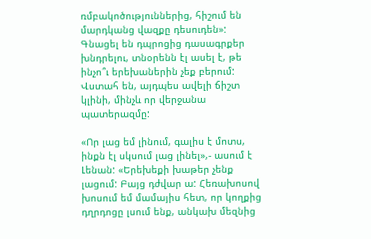ռմբակոծություններից, հիշում են մարդկանց վազքը դեսուդեն»: Գնացել են դպրոցից դասագրքեր խնդրելու, տնօրենն էլ ասել է, թե ինչո՞ւ երեխաներին չեք բերում: Վստահ են, այդպես ավելի ճիշտ կլինի, մինչև որ վերջանա պատերազմը:

«Որ լաց եմ լինում, գալիս է մոտս, ինքն էլ սկսում լաց լինել»,- ասում է Լենան: «Երեխեքի խաթեր չենք լացում: Բայց դժվար ա: Հեռախոսով խոսում եմ մամայիս հետ, որ կողքից դղրդոցը լսում ենք, անկախ մեզնից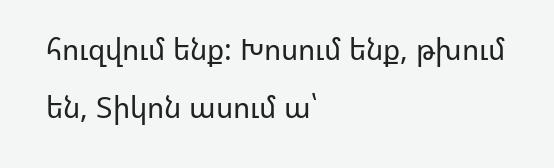հուզվում ենք: Խոսում ենք, թխում են, Տիկոն ասում ա՝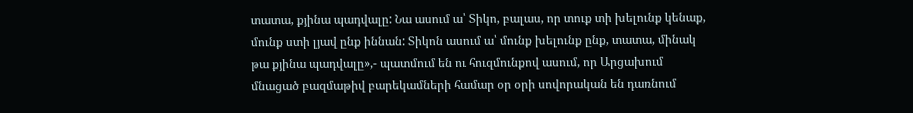տատա, քյինա պադվալը: Նա ասում ա՝ Տիկո, բալաս, որ տուք տի խելունք կենաք, մունք ստի լյավ ընք իննան: Տիկոն ասում ա՝ մունք խելունք ընք, տատա, մինակ թա քյինա պադվալը»,- պատմում են ու հուզմունքով ասում, որ Արցախում մնացած բազմաթիվ բարեկամների համար օր օրի սովորական են դառնում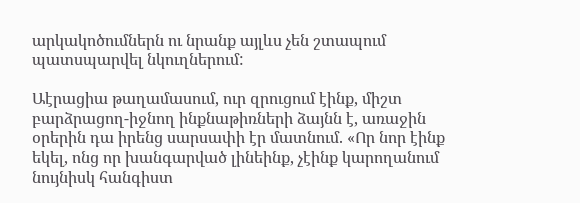արկակոծումներն ու նրանք այլևս չեն շտապում պատսպարվել նկուղներում:

Աէրացիա թաղամասում, ուր զրուցում էինք, միշտ բարձրացող-իջնող ինքնաթիռների ձայնն է, առաջին օրերին դա իրենց սարսափի էր մատնում. «Որ նոր էինք եկել, ոնց որ խանգարված լինեինք, չէինք կարողանում նույնիսկ հանգիստ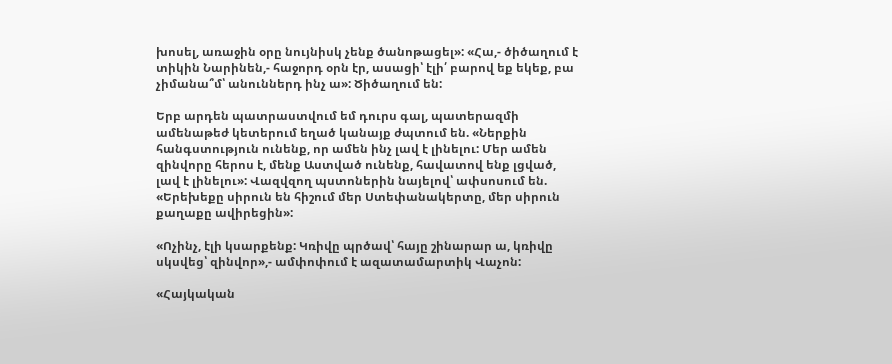խոսել, առաջին օրը նույնիսկ չենք ծանոթացել»: «Հա,- ծիծաղում է տիկին Նարինեն,- հաջորդ օրն էր, ասացի՝ էլի՛ բարով եք եկեք, բա չիմանա՞մ՝ անուններդ ինչ ա»: Ծիծաղում են:

Երբ արդեն պատրաստվում եմ դուրս գալ, պատերազմի ամենաթեժ կետերում եղած կանայք ժպտում են. «Ներքին հանգստություն ունենք, որ ամեն ինչ լավ է լինելու: Մեր ամեն զինվորը հերոս է, մենք Աստված ունենք, հավատով ենք լցված, լավ է լինելու»: Վազվզող պստոներին նայելով՝ ափսոսում են. «Երեխեքը սիրուն են հիշում մեր Ստեփանակերտը, մեր սիրուն քաղաքը ավիրեցին»:

«Ոչինչ, էլի կսարքենք: Կռիվը պրծավ՝ հայը շինարար ա, կռիվը սկսվեց՝ զինվոր»,- ամփոփում է ազատամարտիկ Վաչոն:

«Հայկական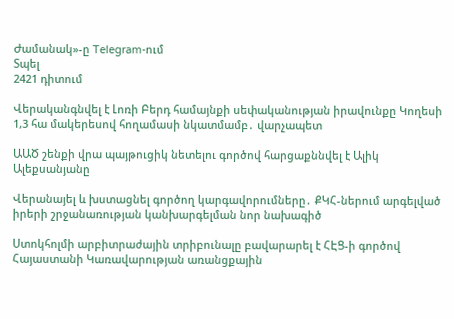Ժամանակ»-ը Telegram-ում
Տպել
2421 դիտում

Վերականգնվել է Լոռի Բերդ համայնքի սեփականության իրավունքը Կողեսի 1,3 հա մակերեսով հողամասի նկատմամբ․ վարչապետ

ԱԱԾ շենքի վրա պայթուցիկ նետելու գործով հարցաքննվել է Ալիկ Ալեքսանյանը

Վերանայել և խստացնել գործող կարգավորումները․ ՔԿՀ-ներում արգելված իրերի շրջանառության կանխարգելման նոր նախագիծ

Ստոկհոլմի արբիտրաժային տրիբունալը բավարարել է ՀԷՑ-ի գործով Հայաստանի Կառավարության առանցքային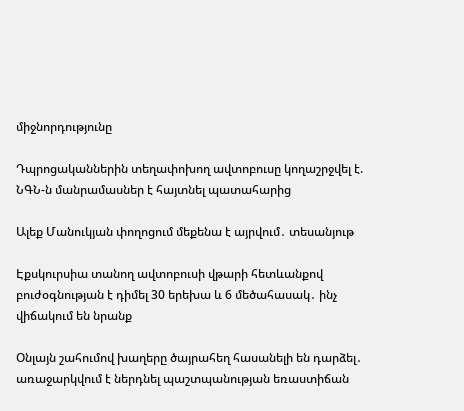միջնորդությունը

Դպրոցականներին տեղափոխող ավտոբուսը կողաշրջվել է. ՆԳՆ-ն մանրամասներ է հայտնել պատահարից

Ալեք Մանուկյան փողոցում մեքենա է այրվում․ տեսանյութ

Էքսկուրսիա տանող ավտոբուսի վթարի հետևանքով բուժօգնության է դիմել 30 երեխա և 6 մեծահասակ․ ինչ վիճակում են նրանք

Օնլայն շահումով խաղերը ծայրահեղ հասանելի են դարձել․ առաջարկվում է ներդնել պաշտպանության եռաստիճան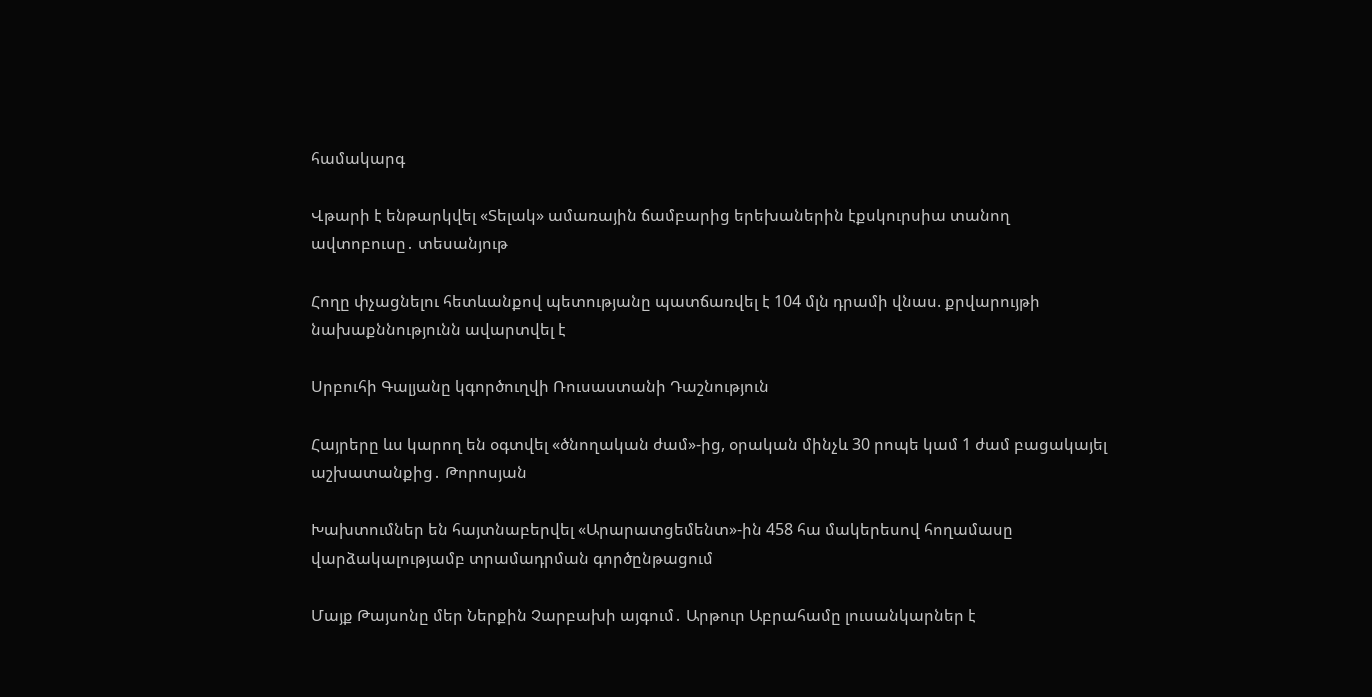համակարգ

Վթարի է ենթարկվել «Տելակ» ամառային ճամբարից երեխաներին էքսկուրսիա տանող ավտոբուսը․ տեսանյութ

Հողը փչացնելու հետևանքով պետությանը պատճառվել է 104 մլն դրամի վնաս. քրվարույթի նախաքննությունն ավարտվել է

Սրբուհի Գալյանը կգործուղվի Ռուսաստանի Դաշնություն

Հայրերը ևս կարող են օգտվել «ծնողական ժամ»-ից, օրական մինչև 30 րոպե կամ 1 ժամ բացակայել աշխատանքից․ Թորոսյան

Խախտումներ են հայտնաբերվել «Արարատցեմենտ»-ին 458 հա մակերեսով հողամասը վարձակալությամբ տրամադրման գործընթացում

Մայք Թայսոնը մեր Ներքին Չարբախի այգում․ Արթուր Աբրահամը լուսանկարներ է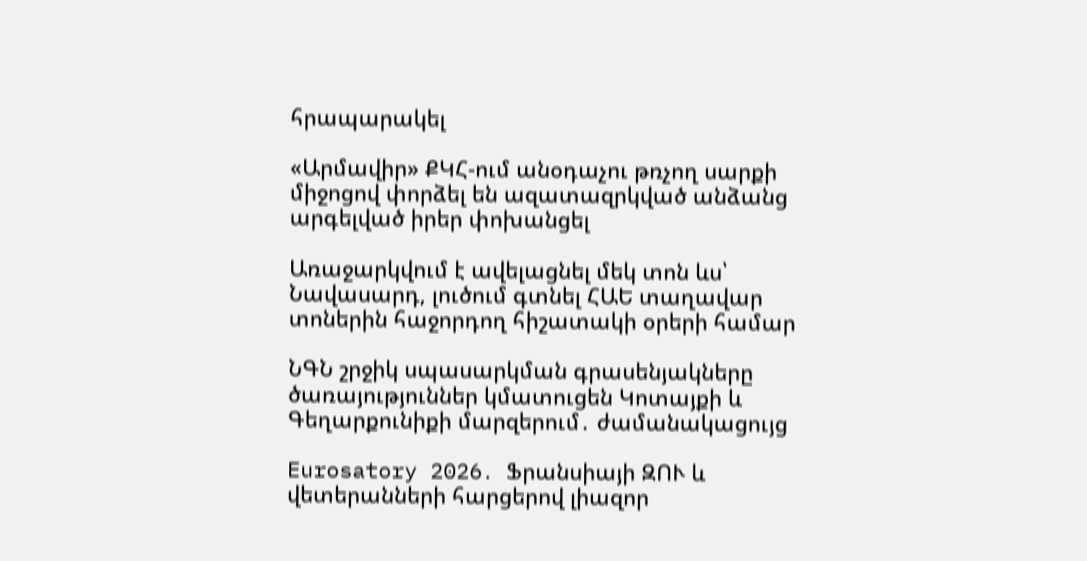հրապարակել

«Արմավիր» ՔԿՀ-ում անօդաչու թռչող սարքի միջոցով փորձել են ազատազրկված անձանց արգելված իրեր փոխանցել

Առաջարկվում է ավելացնել մեկ տոն ևս՝ Նավասարդ, լուծում գտնել ՀԱԵ տաղավար տոներին հաջորդող հիշատակի օրերի համար

ՆԳՆ շրջիկ սպասարկման գրասենյակները ծառայություններ կմատուցեն Կոտայքի և Գեղարքունիքի մարզերում․ ժամանակացույց

Eurosatory 2026․ Ֆրանսիայի ԶՈՒ և վետերանների հարցերով լիազոր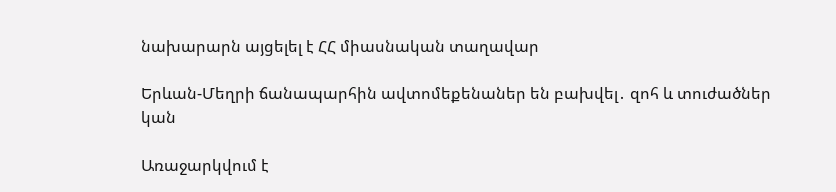նախարարն այցելել է ՀՀ միասնական տաղավար

Երևան-Մեղրի ճանապարհին ավտոմեքենաներ են բախվել․ զոհ և տուժածներ կան

Առաջարկվում է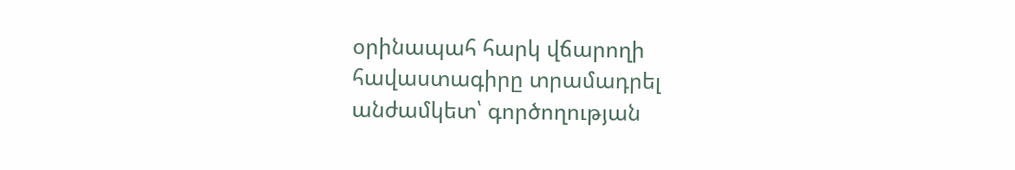օրինապահ հարկ վճարողի հավաստագիրը տրամադրել անժամկետ՝ գործողության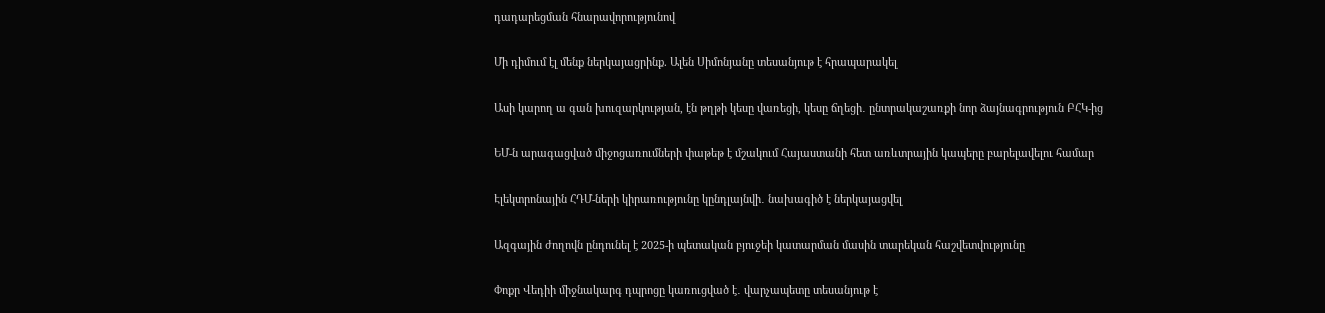դադարեցման հնարավորությունով

Մի դիմում էլ մենք ներկայացրինք. Ալեն Սիմոնյանը տեսանյութ է հրապարակել

Ասի կարող ա գան խուզարկության, էն թղթի կեսը վառեցի, կեսը ճղեցի․ ընտրակաշառքի նոր ձայնագրություն ԲՀԿ-ից

ԵՄ-ն արագացված միջոցառումների փաթեթ է մշակում Հայաստանի հետ առևտրային կապերը բարելավելու համար

Էլեկտրոնային ՀԴՄ-ների կիրառությունը կընդլայնվի․ նախագիծ է ներկայացվել

Ազգային ժողովն ընդունել է 2025-ի պետական բյուջեի կատարման մասին տարեկան հաշվետվությունը

Փոքր Վեդիի միջնակարգ դպրոցը կառուցված է․ վարչապետը տեսանյութ է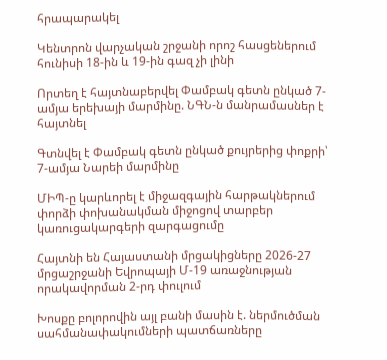հրապարակել

Կենտրոն վարչական շրջանի որոշ հասցեներում հունիսի 18-ին և 19-ին գազ չի լինի

Որտեղ է հայտնաբերվել Փամբակ գետն ընկած 7-ամյա երեխայի մարմինը. ՆԳՆ-ն մանրամասներ է հայտնել

Գտնվել է Փամբակ գետն ընկած քույրերից փոքրի՝ 7-ամյա Նարեի մարմինը

ՄԻՊ-ը կարևորել է միջազգային հարթակներում փորձի փոխանակման միջոցով տարբեր կառուցակարգերի զարգացումը

Հայտնի են Հայաստանի մրցակիցները 2026-27 մրցաշրջանի Եվրոպայի Մ-19 առաջնության որակավորման 2-րդ փուլում

Խոսքը բոլորովին այլ բանի մասին է. ներմուծման սահմանափակումների պատճառները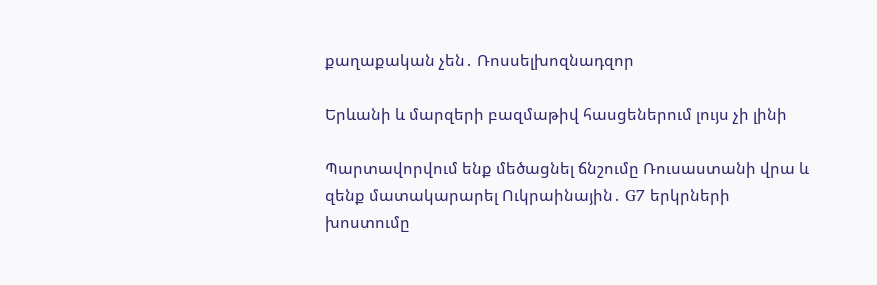քաղաքական չեն․ Ռոսսելխոզնադզոր

Երևանի և մարզերի բազմաթիվ հասցեներում լույս չի լինի

Պարտավորվում ենք մեծացնել ճնշումը Ռուսաստանի վրա և զենք մատակարարել Ուկրաինային․ G7 երկրների խոստումը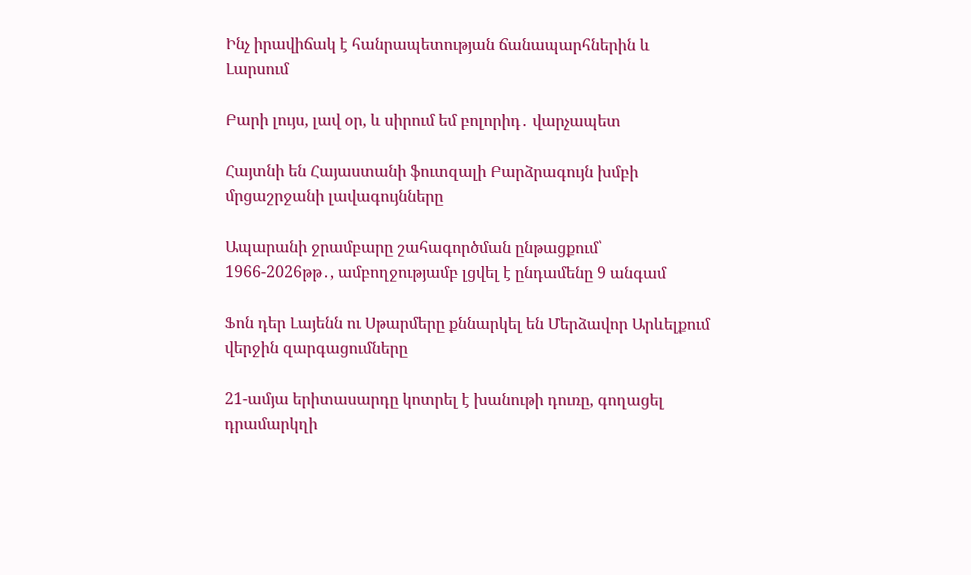Ինչ իրավիճակ է հանրապետության ճանապարհներին և Լարսում

Բարի լույս, լավ օր, և սիրում եմ բոլորիդ․ վարչապետ

Հայտնի են Հայաստանի ֆուտզալի Բարձրագույն խմբի մրցաշրջանի լավագույնները

Ապարանի ջրամբարը շահագործման ընթացքում՝ 1966-2026թթ․, ամբողջությամբ լցվել է ընդամենը 9 անգամ

Ֆոն դեր Լայենն ու Սթարմերը քննարկել են Մերձավոր Արևելքում վերջին զարգացումները

21-ամյա երիտասարդը կոտրել է խանութի դուռը, գողացել դրամարկղի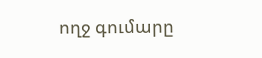ողջ գումարը